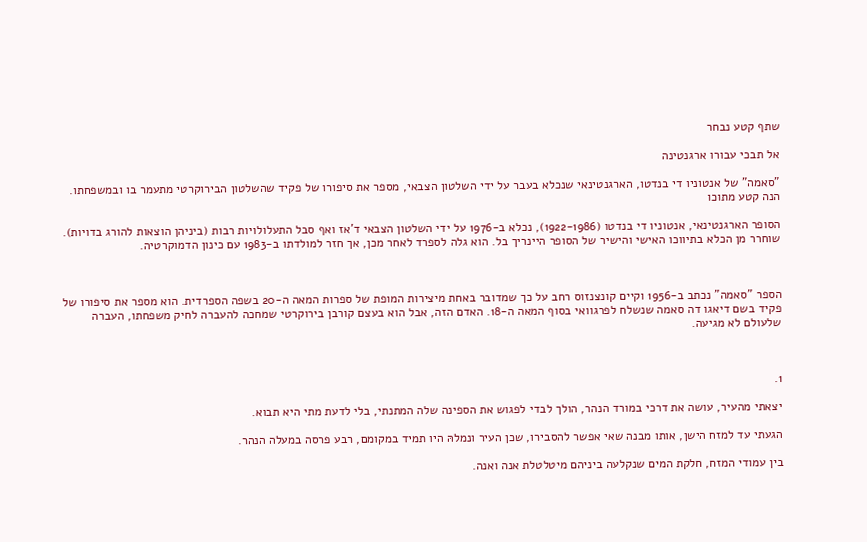שתף קטע נבחר

אל תבכי עבורו ארגנטינה

"סאמה" של אנטוניו די בנדטו, הארגנטינאי שנכלא בעבר על ידי השלטון הצבאי, מספר את סיפורו של פקיד שהשלטון הבירוקרטי מתעמר בו ובמשפחתו. הנה קטע מתוכו

הסופר הארגנטינאי, אנטוניו די בנדטו (1922-1986), נכלא ב-1976 על ידי השלטון הצבאי ד'אז ואף סבל התעלולויות רבות (ביניהן הוצאות להורג בדויות). שוחרר מן הכלא בתיווכו האישי והישיר של הסופר היינריך בל. הוא גלה לספרד לאחר מכן, אך חזר למולדתו ב-1983 עם כינון הדמוקרטיה.



הספר "סאמה" נכתב ב-1956 וקיים קונצנזוס רחב על כך שמדובר באחת מיצירות המופת של ספרות המאה ה-20 בשפה הספרדית. הוא מספר את סיפורו של פקיד בשם דיאגו דה סאמה שנשלח לפרגוואי בסוף המאה ה-18. האדם הזה, אבל הוא בעצם קורבן בירוקרטי שמחכה להעברה לחיק משפחתו, העברה שלעולם לא מגיעה.



1.

יצאתי מהעיר, עושה את דרכי במורד הנהר, הולך לבדי לפגוש את הספינה שלה המתנתי, בלי לדעת מתי היא תבוא.

הגעתי עד למזח הישן, אותו מבנה שאי אפשר להסבירו, שכן העיר ונמלהּ היו תמיד במקומם, רבע פרסה במעלה הנהר.

בין עמודי המזח, חלקת המים שנקלעה ביניהם מיטלטלת אנה ואנה.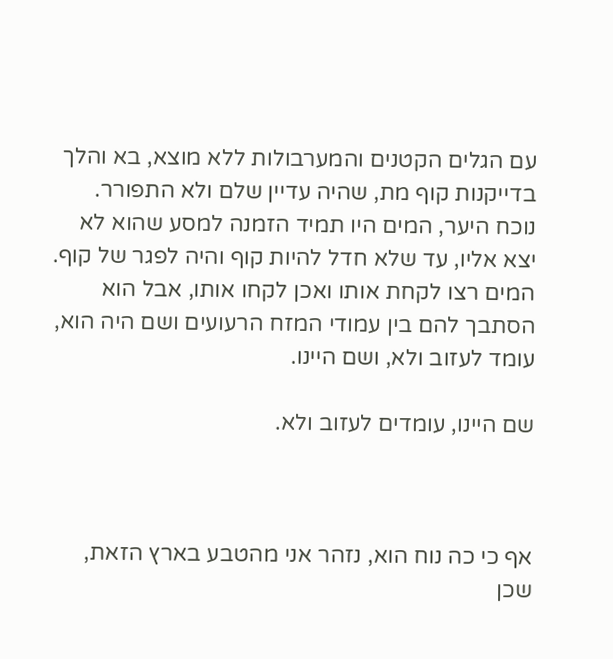עם הגלים הקטנים והמערבולות ללא מוצא, בא והלך בדייקנות קוף מת, שהיה עדיין שלם ולא התפורר. נוכח היער, המים היו תמיד הזמנה למסע שהוא לא יצא אליו, עד שלא חדל להיות קוף והיה לפגר של קוף. המים רצו לקחת אותו ואכן לקחו אותו, אבל הוא הסתבך להם בין עמודי המזח הרעועים ושם היה הוא, עומד לעזוב ולא, ושם היינו.

שם היינו, עומדים לעזוב ולא.



אף כי כה נוח הוא, נזהר אני מהטבע בארץ הזאת, שכן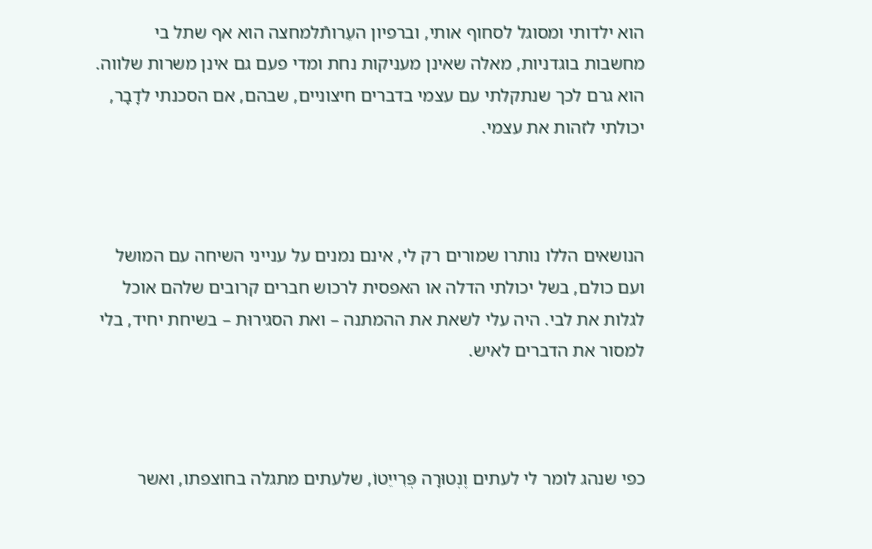הוא ילדותי ומסוגל לסחוף אותי, וברפיון העֵרותֿלמחצה הוא אף שתל בי מחשבות בוגדניות, מאלה שאינן מעניקות נחת ומדי פעם גם אינן משרות שלווה. הוא גרם לכך שנתקלתי עם עצמי בדברים חיצוניים, שבהם, אם הסכנתי לדָבָר, יכולתי לזהות את עצמי.



הנושאים הללו נותרו שמורים רק לי, אינם נמנים על ענייני השיחה עם המושל ועם כולם, בשל יכולתי הדלה או האפסית לרכוש חברים קרובים שלהם אוכל לגלות את לבי. היה עלי לשאת את ההמתנה – ואת הסגירוּת – בשיחת יחיד, בלי למסור את הדברים לאיש.



כפי שנהג לומר לי לעתים וֶנְטוּרָה פְּרִייֵטוֹ, שלעתים מתגלה בחוצפתו, ואשר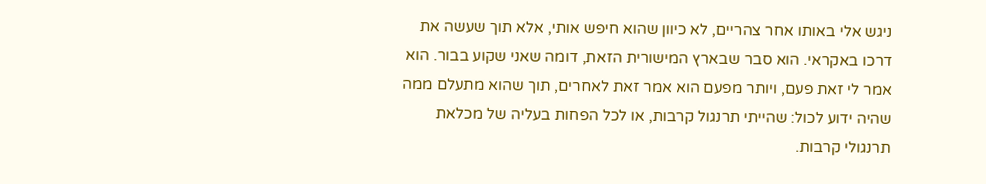ניגש אלי באותו אחר צהריים, לא כיוון שהוא חיפש אותי, אלא תוך שעשה את דרכו באקראי. הוא סבר שבארץ המישורית הזאת, דומה שאני שקוע בבור. הוא אמר לי זאת פעם, ויותר מפעם הוא אמר זאת לאחרים, תוך שהוא מתעלם ממה שהיה ידוע לכול: שהייתי תרנגול קרבות, או לכל הפחות בעליה של מכלאת תרנגולי קרבות.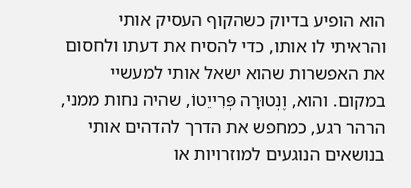הוא הופיע בדיוק כשהקוף העסיק אותי והראיתי לו אותו, כדי להסיח את דעתו ולחסום את האפשרות שהוא ישאל אותי למעשיי במקום. והוא, וֶנְטוּרָה פְּרִייֵטוֹ, שהיה נחות ממני, הרהר רגע, כמחפש את הדרך להדהים אותי בנושאים הנוגעים למוזרויות או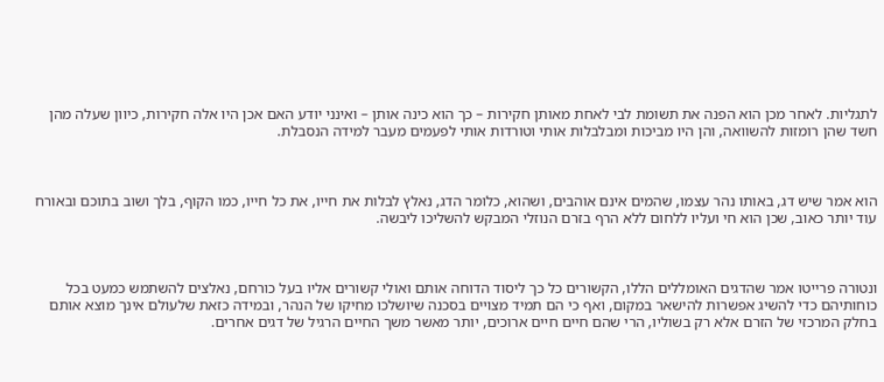לתגליות. לאחר מכן הוא הפנה את תשומת לבי לאחת מאותן חקירות – כך הוא כינה אותן – ואינני יודע האם אכן היו אלה חקירות, כיוון שעלה מהן חשד שהן רומזות להשוואה, והן היו מביכות ומבלבלות אותי וטורדות אותי לפעמים מעבר למידה הנסבלת.



הוא אמר שיש דג, באותו נהר עצמו, שהמים אינם אוהבים, ושהוא, כלומר הדג, נאלץ לבלות את חייו, את כל חייו, כמו הקוף, בלך ושוב בתוכם ובאורח עוד יותר כאוב, שכן הוא חי ועליו ללחום ללא הרף בזרם הנוזלי המבקש להשליכו ליבשה.



ונטורה פרייטו אמר שהדגים האומללים הללו, הקשורים כל כך ליסוד הדוחה אותם ואולי קשורים אליו בעל כורחם, נאלצים להשתמש כמעט בכל כוחותיהם כדי להשיג אפשרות להישאר במקום, ואף כי הם תמיד מצויים בסכנה שיושלכו מחיקו של הנהר, ובמידה כזאת שלעולם אינך מוצא אותם בחלק המרכזי של הזרם אלא רק בשוליו, הרי שהם חיים חיים ארוכים, יותר מאשר משך החיים הרגיל של דגים אחרים.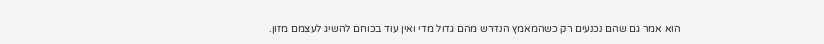הוא אמר גם שהם נכנעים רק כשהמאמץ הנדרש מהם גדול מדי ואין עוד בכוחם להשיג לעצמם מזון.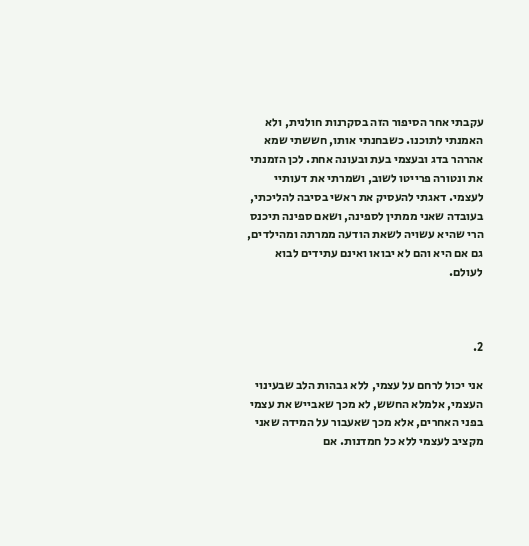עקבתי אחר הסיפור הזה בסקרנות חולנית, ולא האמנתי לתוכנו. כשבחנתי אותו, חששתי שמא אהרהר בדג ובעצמי בעת ובעונה אחת. לכן הזמנתי את ונטורה פרייטו לשוב, ושמרתי את דעותיי לעצמי. דאגתי להעסיק את ראשי בסיבה להליכתי, בעובדה שאני ממתין לספינה, ושאם ספינה תיכנס הרי שהיא עשויה לשאת הודעה ממרתה ומהילדים, גם אם היא והם לא יבואו ואינם עתידים לבוא לעולם.



2.

אני יכול לרחם על עצמי, ללא גבהות הלב שבעינוי העצמי, אלמלא החשש, לא מכך שאבייש את עצמי בפני האחרים, אלא מכך שאעבור על המידה שאני מקציב לעצמי ללא כל חמדנות. אם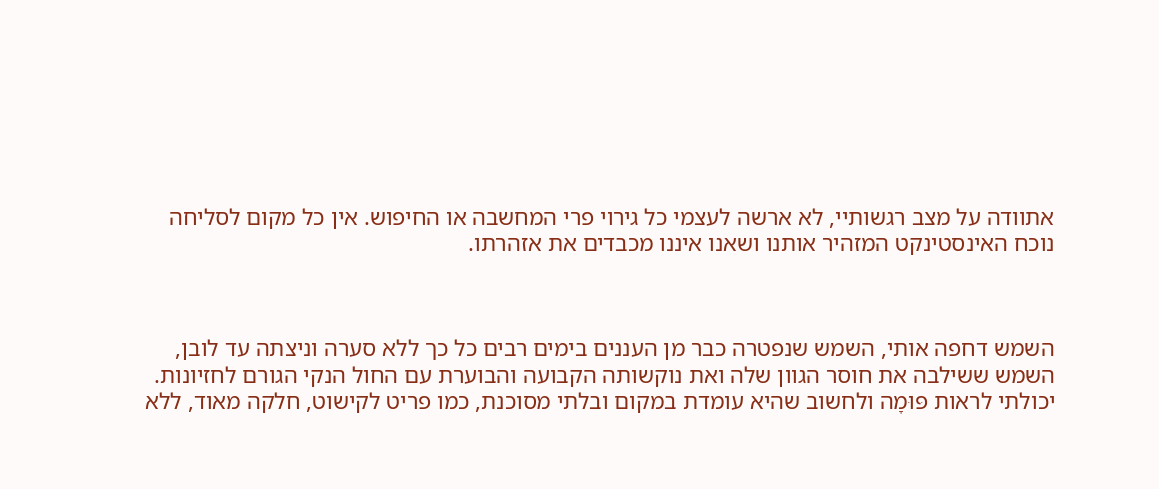אתוודה על מצב רגשותיי, לא ארשה לעצמי כל גירוי פרי המחשבה או החיפוש. אין כל מקום לסליחה נוכח האינסטינקט המזהיר אותנו ושאנו איננו מכבדים את אזהרתו.



השמש דחפה אותי, השמש שנפטרה כבר מן העננים בימים רבים כל כך ללא סערה וניצתה עד לובן, השמש ששילבה את חוסר הגוון שלה ואת נוקשותה הקבועה והבוערת עם החול הנקי הגורם לחזיונות. יכולתי לראות פּוּמָה ולחשוב שהיא עומדת במקום ובלתי מסוכנת, כמו פריט לקישוט, חלקה מאוד, ללא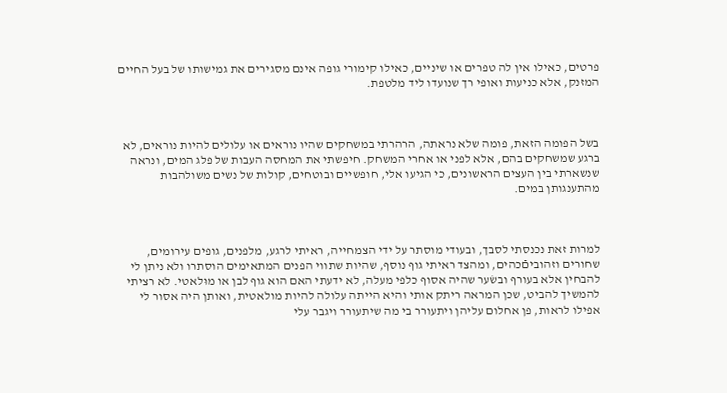פרטים, כאילו אין לה טפרים או שיניים, כאילו קימורי גופה אינם מסגירים את גמישותו של בעל החיים המזנק, אלא כניעות ואופי רך שנועדו ליד מלטפת.



בשל הפומה הזאת, פומה שלא נראתה, הרהרתי במשחקים שהיו נוראים או עלולים להיות נוראים, לא ברגע שמשחקים בהם, אלא לפני או אחרי המשחק. חיפשתי את המחסה העבות של פלג המים, ונראה שנשארתי בין העצים הראשונים, כי הגיעו אלי, חופשיים ובוטחים, קולות של נשים משולהבות מהתענגותן במים.



למרות זאת נכנסתי לסבך, ובעודי מוסתר על ידי הצמחייה, ראיתי לרגע, מלפנים, גופים עירומים, שחורים וזהוביםֿכהים, ומהצד ראיתי גוף נוסף, שהיות שתווי הפנים המתאימים הוסתרו ולא ניתן לי להבחין אלא בעורף ובשׂער שהיה אסוף כלפי מעלה, לא ידעתי האם הוא גוף לבן או מוּלאטי. לא רציתי להמשיך להביט, שכן המראה ריתק אותי והיא הייתה עלולה להיות מולאטית, ואותן היה אסור לי אפילו לראות, פן אחלום עליהן ויתעורר בי מה שיתעורר ויגבר עלי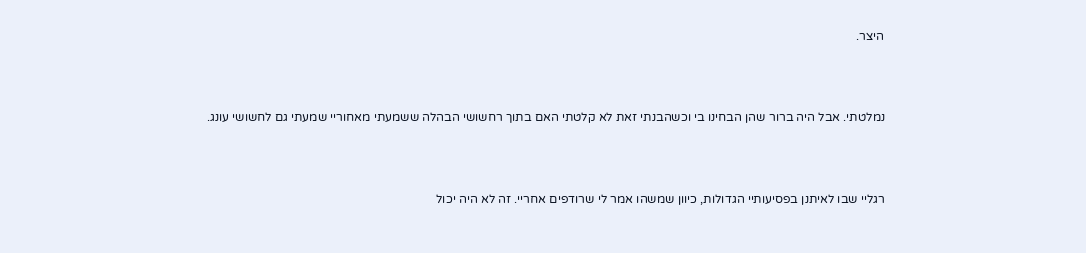היצר.



נמלטתי. אבל היה ברור שהן הבחינו בי וכשהבנתי זאת לא קלטתי האם בתוך רחשושי הבהלה ששמעתי מאחוריי שמעתי גם לחשושי עונג.



רגליי שבו לאיתנן בפסיעותיי הגדולות, כיוון שמשהו אמר לי שרודפים אחריי. זה לא היה יכול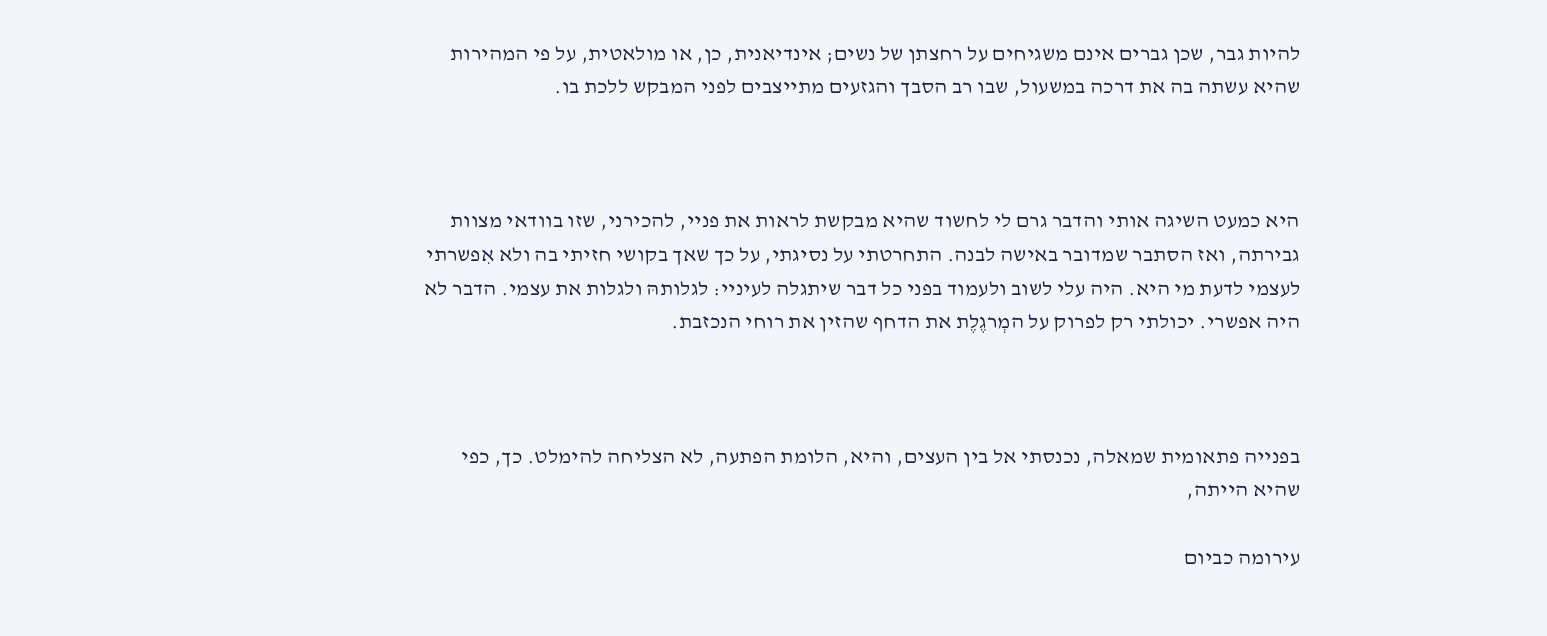להיות גבר, שכן גברים אינם משגיחים על רחצתן של נשים; אינדיאנית, כן, או מולאטית, על פי המהירות שהיא עשתה בה את דרכה במשעול, שבו רב הסבך והגזעים מתייצבים לפני המבקש ללכת בו.



היא כמעט השיגה אותי והדבר גרם לי לחשוד שהיא מבקשת לראות את פניי, להכירני, שזו בוודאי מצוות גבירתה, ואז הסתבר שמדובר באישה לבנה. התחרטתי על נסיגתי, על כך שאך בקושי חזיתי בה ולא אִפשרתי לעצמי לדעת מי היא. היה עלי לשוב ולעמוד בפני כל דבר שיתגלה לעיניי: לגלותהּ ולגלות את עצמי. הדבר לא היה אפשרי. יכולתי רק לפרוק על המְרגֶלֶת את הדחף שהזין את רוחי הנכזבת.



בפנייה פתאומית שמאלה, נכנסתי אל בין העצים, והיא, הלומת הפתעה, לא הצליחה להימלט. כך, כפי שהיא הייתה,

עירומה כביום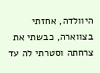היוולדה, אחזתי בצווארה, כבשתי את צרחתה וסטרתי לה עד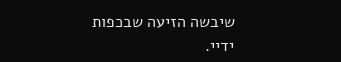שיבשה הזיעה שבכפות ידיי.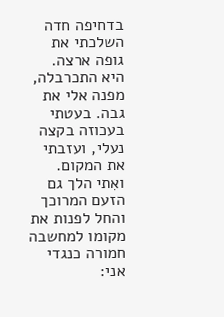בדחיפה חדה השלכתי את גופה ארצה. היא התכרבלה, מפנה אלי את גבה. בעטתי בעכוזה בקצה נעלי, ועזבתי את המקום. ואִתי הלך גם הזעם המרוכך והחל לפנות את מקומו למחשבה חמורה כנגדי אני: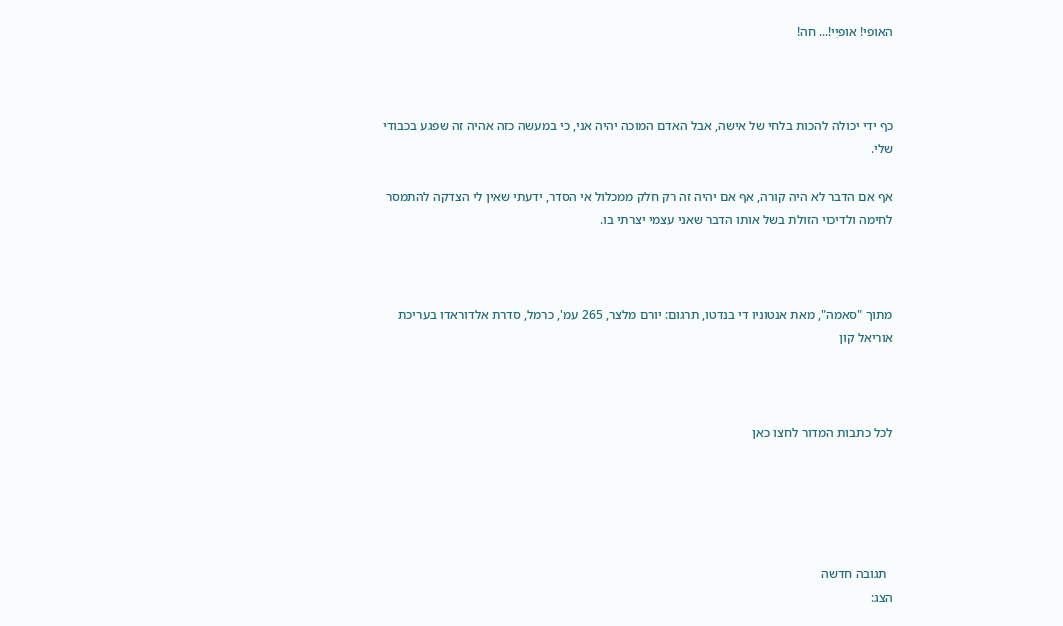האופי! אופיִי!... חה!



כף ידי יכולה להכות בלחי של אישה, אבל האדם המוכה יהיה אני, כי במעשה כזה אהיה זה שפגע בכבודי שלי.

אף אם הדבר לא היה קורה, אף אם יהיה זה רק חלק ממכלול אי הסדר, ידעתי שאין לי הצדקה להתמסר לחימה ולדיכוי הזולת בשל אותו הדבר שאני עצמי יצרתי בו.



מתוך "סאמה", מאת אנטוניו די בנדטו, תרגום: יורם מלצר, 265 עמ', כרמל, סדרת אלדוראדו בעריכת אוריאל קון



לכל כתבות המדור לחצו כאן





  תגובה חדשה
הצג: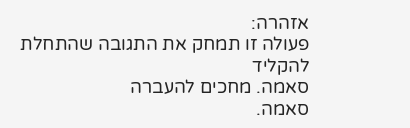אזהרה:
פעולה זו תמחק את התגובה שהתחלת להקליד
סאמה. מחכים להעברה
סאמה.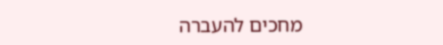מחכים להעברה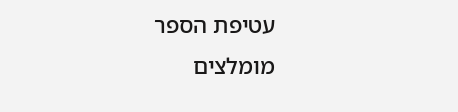עטיפת הספר
מומלצים